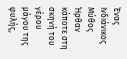Ένας Ινδιάνικος Μύθος
Ήρθαν κάποτε στη σκηνή του γέρου μάγου της φυλής,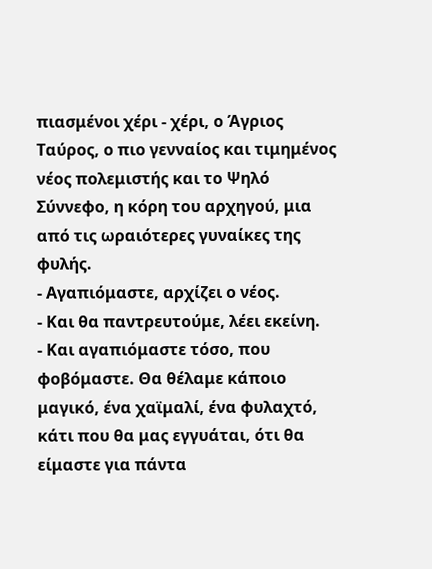πιασμένοι χέρι - χέρι, ο Άγριος Ταύρος, ο πιο γενναίος και τιμημένος νέος πολεμιστής και το Ψηλό Σύννεφο, η κόρη του αρχηγού, μια από τις ωραιότερες γυναίκες της φυλής.
- Αγαπιόμαστε, αρχίζει ο νέος.
- Και θα παντρευτούμε, λέει εκείνη.
- Και αγαπιόμαστε τόσο, που φοβόμαστε. Θα θέλαμε κάποιο μαγικό, ένα χαϊμαλί, ένα φυλαχτό, κάτι που θα μας εγγυάται, ότι θα είμαστε για πάντα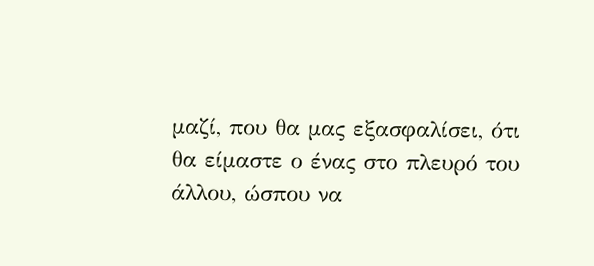μαζί, που θα μας εξασφαλίσει, ότι θα είμαστε ο ένας στο πλευρό του άλλου, ώσπου να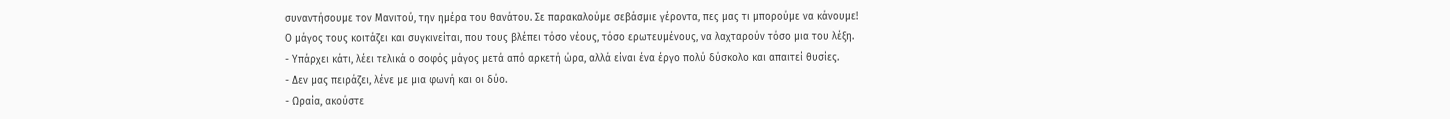συναντήσουμε τον Μανιτού, την ημέρα του θανάτου. Σε παρακαλούμε σεβάσμιε γέροντα, πες μας τι μπορούμε να κάνουμε!
Ο μάγος τους κοιτάζει και συγκινείται, που τους βλέπει τόσο νέους, τόσο ερωτευμένους, να λαχταρούν τόσο μια του λέξη.
- Υπάρχει κάτι, λέει τελικά ο σοφός μάγος μετά από αρκετή ώρα, αλλά είναι ένα έργο πολύ δύσκολο και απαιτεί θυσίες.
- Δεν μας πειράζει, λένε με μια φωνή και οι δύο.
- Ωραία, ακούστε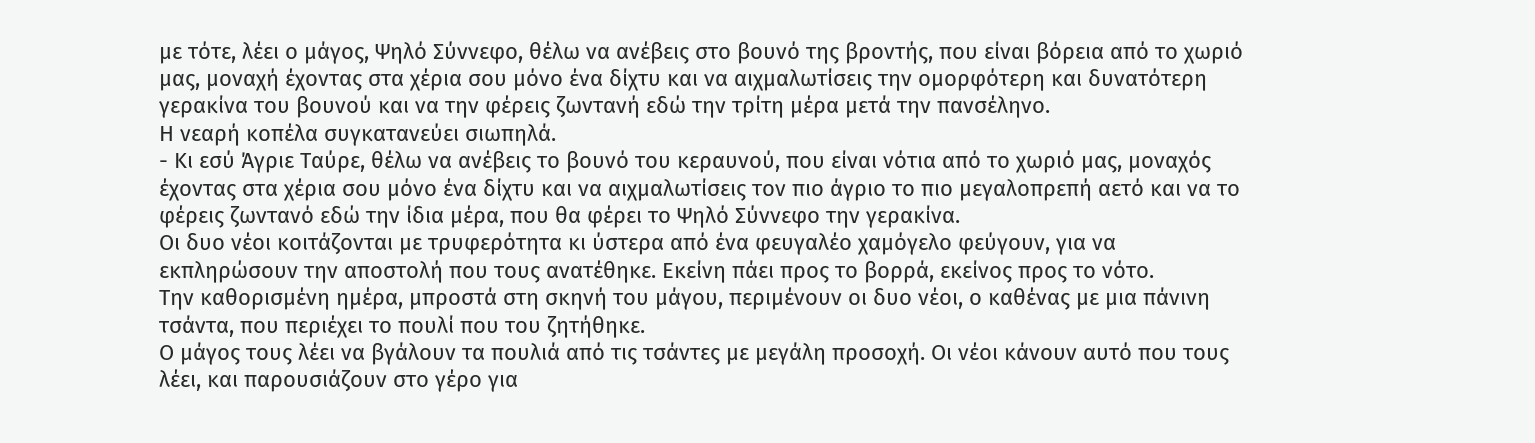με τότε, λέει ο μάγος, Ψηλό Σύννεφο, θέλω να ανέβεις στο βουνό της βροντής, που είναι βόρεια από το χωριό μας, μοναχή έχοντας στα χέρια σου μόνο ένα δίχτυ και να αιχμαλωτίσεις την ομορφότερη και δυνατότερη γερακίνα του βουνού και να την φέρεις ζωντανή εδώ την τρίτη μέρα μετά την πανσέληνο.
Η νεαρή κοπέλα συγκατανεύει σιωπηλά.
- Κι εσύ Άγριε Ταύρε, θέλω να ανέβεις το βουνό του κεραυνού, που είναι νότια από το χωριό μας, μοναχός έχοντας στα χέρια σου μόνο ένα δίχτυ και να αιχμαλωτίσεις τον πιο άγριο το πιο μεγαλοπρεπή αετό και να το φέρεις ζωντανό εδώ την ίδια μέρα, που θα φέρει το Ψηλό Σύννεφο την γερακίνα.
Οι δυο νέοι κοιτάζονται με τρυφερότητα κι ύστερα από ένα φευγαλέο χαμόγελο φεύγουν, για να εκπληρώσουν την αποστολή που τους ανατέθηκε. Εκείνη πάει προς το βορρά, εκείνος προς το νότο.
Την καθορισμένη ημέρα, μπροστά στη σκηνή του μάγου, περιμένουν οι δυο νέοι, ο καθένας με μια πάνινη τσάντα, που περιέχει το πουλί που του ζητήθηκε.
Ο μάγος τους λέει να βγάλουν τα πουλιά από τις τσάντες με μεγάλη προσοχή. Οι νέοι κάνουν αυτό που τους λέει, και παρουσιάζουν στο γέρο για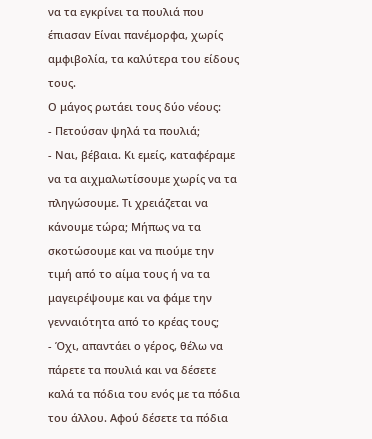να τα εγκρίνει τα πουλιά που έπιασαν Είναι πανέμορφα, χωρίς αμφιβολία, τα καλύτερα του είδους τους.
Ο μάγος ρωτάει τους δύο νέους:
- Πετούσαν ψηλά τα πουλιά;
- Ναι, βέβαια. Κι εμείς, καταφέραμε να τα αιχμαλωτίσουμε χωρίς να τα πληγώσουμε. Τι χρειάζεται να κάνουμε τώρα; Μήπως να τα σκοτώσουμε και να πιούμε την τιμή από το αίμα τους ή να τα μαγειρέψουμε και να φάμε την γενναιότητα από το κρέας τους;
- Όχι, απαντάει ο γέρος, θέλω να πάρετε τα πουλιά και να δέσετε καλά τα πόδια του ενός με τα πόδια του άλλου. Αφού δέσετε τα πόδια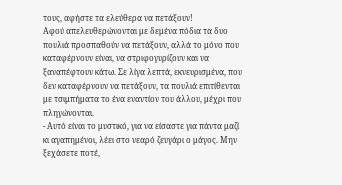τους, αφήστε τα ελεύθερα να πετάξουν!
Αφού απελευθερώνονται με δεμένα πόδια τα δυο πουλιά προσπαθούν να πετάξουν, αλλά το μόνο που καταφέρνουν είναι, να στριφογυρίζουν και να ξαναπέφτουν κάτω. Σε λίγα λεπτά, εκνευρισμένα, που δεν καταφέρνουν να πετάξουν, τα πουλιά επιτίθενται με τσιμπήματα το ένα εναντίον του άλλου, μέχρι που πληγώνονται.
- Αυτό είναι το μυστικό, για να είσαστε για πάντα μαζί κι αγαπημένοι, λέει στο νεαρό ζευγάρι ο μάγος. Μην ξεχάσετε ποτέ,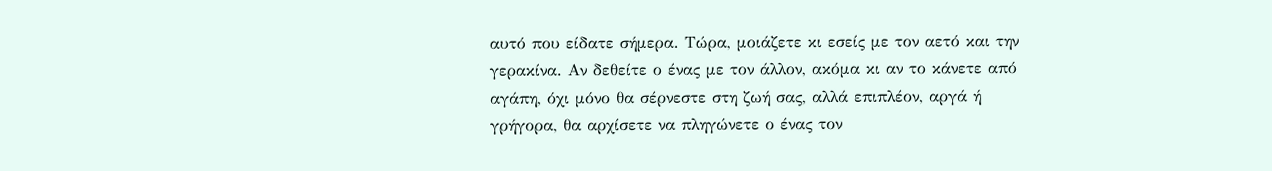αυτό που είδατε σήμερα. Τώρα, μοιάζετε κι εσείς με τον αετό και την γερακίνα. Αν δεθείτε ο ένας με τον άλλον, ακόμα κι αν το κάνετε από αγάπη, όχι μόνο θα σέρνεστε στη ζωή σας, αλλά επιπλέον, αργά ή γρήγορα, θα αρχίσετε να πληγώνετε ο ένας τον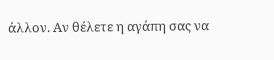άλλον. Αν θέλετε η αγάπη σας να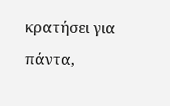κρατήσει για πάντα,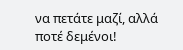να πετάτε μαζί, αλλά ποτέ δεμένοι!